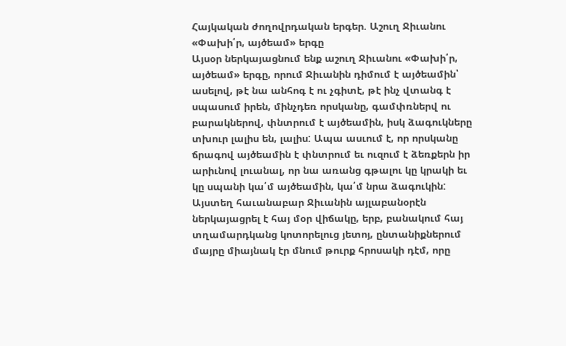Հայկական ժողովրդական երգեր. Աշուղ Ջիւանու «Փախի՛ր, այծեամ» երգը
Այսօր ներկայացնում ենք աշուղ Ջիւանու «Փախի՛ր, այծեամ» երգը, որում Ջիւանին դիմում է այծեամին՝ ասելով, թէ նա անհոգ է ու չգիտէ, թէ ինչ վտանգ է սպասում իրեն, մինչդեռ որսկանը, գամփռներվ ու բարակներով, փնտրում է այծեամին, իսկ ձագուկները տխուր լալիս են, լալիս: Ապա ասւում է, որ որսկանը ճրագով այծեամին է փնտրում եւ ուզում է ձեռքերն իր արիւնով լուանալ, որ նա առանց գթալու կը կրակի եւ կը սպանի կա՛մ այծեամին, կա՛մ նրա ձագուկին: Այստեղ հաւանաբար Ջիւանին այլաբանօրէն ներկայացրել է հայ մօր վիճակը, երբ, բանակում հայ տղամարդկանց կոտորելուց յետոյ, ընտանիքներում մայրը միայնակ էր մնում թուրք հրոսակի դէմ, որը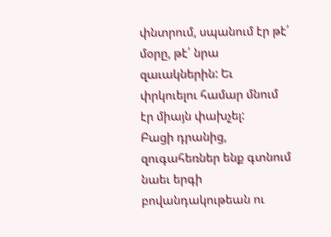փնտրում, սպանում էր թէ՛ մօրը, թէ՛ նրա զաւակներին: Եւ փրկուելու համար մնում էր միայն փախչել:
Բացի դրանից, զուգահեռներ ենք գտնում նաեւ երգի բովանդակութեան ու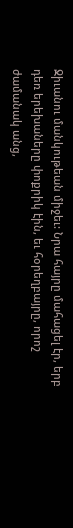Ջիւանու մանկութեան միջեւ: Նրա հայրը մահացել էր, երբ դեռ երեխաները փոքրիկ էին, եւ հօրեղբայրը, որոշ ժամանակ անց,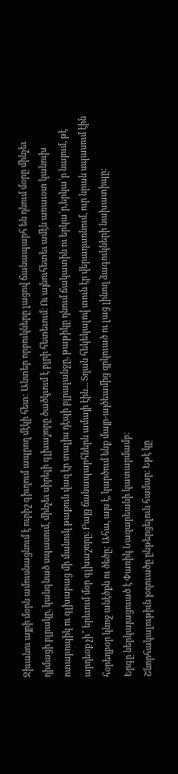Ջիւանու այրի մօրն ամուսնացնում է ուրիշ գիւղում ապրող մէկի հետ: Անտեր որբուկները լացով ճանապարհ են դնում մօրը մինչեւ դիմացի բլրակը, կանգնած սպասում, մինչեւ սիրելի գլխաշորը ծածկւում է բլրի հետեւում։ Ու այնուհետեւ ամէն առաւօտ կանուխ ոտաբոպիկ ու գլխաբաց մի մանուկ թաքուն վազ էր տալիս դէպի բլրալանջը, թաթիկը դնում ճակատին ու երկա՜ր,երկա՜ր նայում, թէ արդեօք չի՞ երեւում մօր գլխաշորը։ Բայց ճանապարհներն ամայի էին... Տղան հեկեկալով տուն էր վերադառնում, ուր նրան սպասում էին հօրեղբօր կնոջ անէծքն ու ծեծը: Ահա, այս է, կարծում ենք մայր-այծեամից զրկուած ու լաց լինող ձագուկների նախատիպը:
Երգը ներկայացուած է Փառիկ Նազարեանի կատարմամբ։
Շնորհակալութիւն յօդուածը ընթերցելուն համար։ Եթէ կը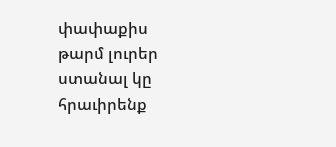փափաքիս թարմ լուրեր ստանալ կը հրաւիրենք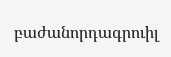բաժանորդագրուիլ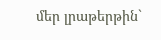մեր լրաթերթին`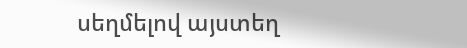սեղմելով այստեղ